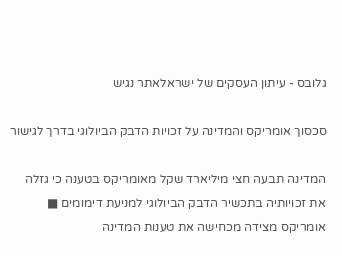גלובס - עיתון העסקים של ישראלאתר נגיש

סכסוך אומריקס והמדינה על זכויות הדבק הביולוגי בדרך לגישור

המדינה תבעה חצי מיליארד שקל מאומריקס בטענה כי גזלה את זכויותיה בתכשיר הדבק הביולוגי למניעת דימומים ■ אומריקס מצידה מכחישה את טענות המדינה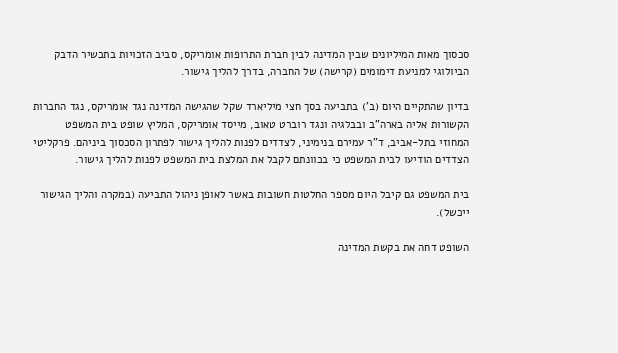סכסוך מאות המיליונים שבין המדינה לבין חברת התרופות אומריקס, סביב הזכויות בתכשיר הדבק הביולוגי למניעת דימומים (קרישה) של החברה, בדרך להליך גישור.

בדיון שהתקיים היום (ב') בתביעה בסך חצי מיליארד שקל שהגישה המדינה נגד אומריקס, נגד החברות הקשורות אליה בארה"ב ובבלגיה ונגד רוברט טאוב, מייסד אומריקס, המליץ שופט בית המשפט המחוזי בתל-אביב, ד"ר עמירם בנימיני, לצדדים לפנות להליך גישור לפתרון הסכסוך ביניהם. פרקליטי הצדדים הודיעו לבית המשפט כי בכוונתם לקבל את המלצת בית המשפט לפנות להליך גישור.

בית המשפט גם קיבל היום מספר החלטות חשובות באשר לאופן ניהול התביעה (במקרה והליך הגישור ייכשל).

השופט דחה את בקשת המדינה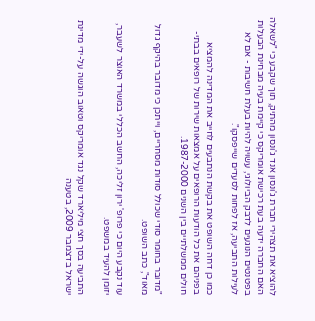להוציא את תצהירי חברת ג'ונסון אנד ג'ונסון מהתיק, תוך שקבע כי "לשאלה האם החברה ידעה בעת רכישת אומריקס כי קיימת בעיה מבחינת הבעלות בפטנטים הנוגעים לדבק הביולוגי, עשויה להיות בעלת חשיבות - אם לא לעילות התביעה, אז לפחות לסעדים שייפסקו".

כמו כן דחה השופט את בקשת הנתבעים לחייב את המדינה להמציא בפניהם את כל הודעות הרופאים על אמצאות שירות של רופאים בבתי-חולים ממשלתיים בין השנים 1987-2000.

"מדובר בחומר סודי שכולל סודות מסחריים, וייתכן כי מדובר בהיקף גדול מאוד", כתב השופט.

עוד נקבע היום כי פרופ' ירון זליכה, החשב הכללי במשרד האוצר לשעבר, יזומן להעיד במשפט.

התביעה בסך חצי מיליארד שקל נגד אומריקס וטאוב הוגשה על-ידי מדינת ישראל בדצמבר 2009, בטענה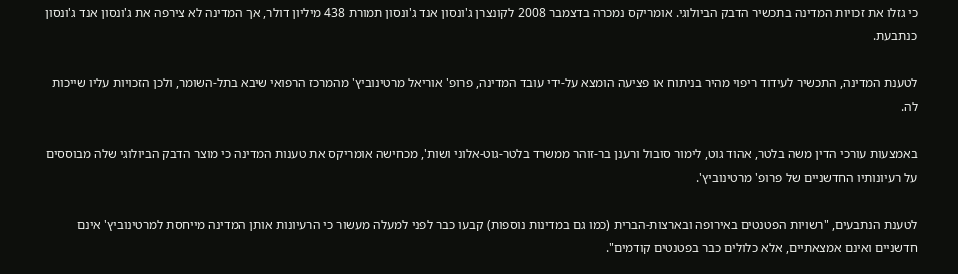כי גזלו את זכויות המדינה בתכשיר הדבק הביולוגי. אומריקס נמכרה בדצמבר 2008 לקונצרן ג'ונסון אנד ג'ונסון תמורת 438 מיליון דולר, אך המדינה לא צירפה את ג'ונסון אנד ג'ונסון כנתבעת.

לטענת המדינה, התכשיר לעידוד ריפוי מהיר בניתוח או פציעה הומצא על-ידי עובד המדינה, פרופ' אוריאל מרטינוביץ' מהמרכז הרפואי שיבא בתל-השומר, ולכן הזכויות עליו שייכות לה.

באמצעות עורכי הדין משה בלטר, אהוד גוט, לימור סובול ורענן בר-זוהר ממשרד בלטר-גוט-אלוני ושות', מכחישה אומריקס את טענות המדינה כי מוצר הדבק הביולוגי שלה מבוססים על רעיונותיו החדשניים של פרופ' מרטינוביץ'.

לטענת הנתבעים, "רשויות הפטנטים באירופה ובארצות-הברית (כמו גם במדינות נוספות) קבעו כבר לפני למעלה מעשור כי הרעיונות אותן המדינה מייחסת למרטינוביץ' אינם חדשניים ואינם אמצאתיים, אלא כלולים כבר בפטנטים קודמים".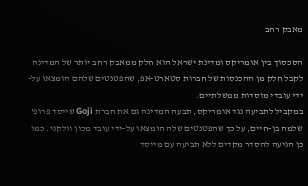מאבק רחב

הסכסוך בין אומריקס ומדינת ישראל הוא חלק ממאבק רחב יותר של המדינה לקבל חלק מן ההכנסות של חברות סטארט-אפ, שהפטנטים שלהם הומצאו על-ידי עובדי מוסדות ממשלתיים.
במקביל לתביעה נגד אומריקס, תבעה המדינה גם את חברת Goji שייסד פרופ' שלמה בן-חיים, על כך שהפטנטים שלה הומצאו על-ידי עובד מכון וולקני. כמו כן הגיעה להסדר מקדים ללא תביעה עם מייסד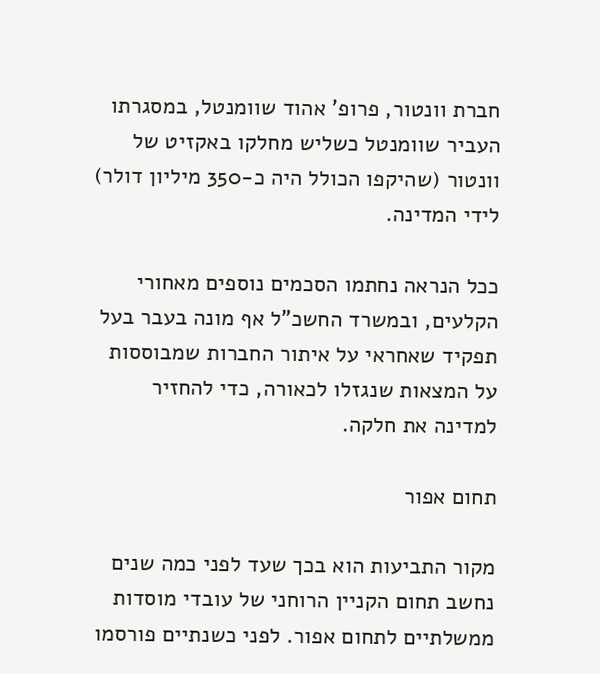חברת וונטור, פרופ' אהוד שוומנטל, במסגרתו העביר שוומנטל כשליש מחלקו באקזיט של וונטור (שהיקפו הכולל היה כ-350 מיליון דולר) לידי המדינה.

ככל הנראה נחתמו הסכמים נוספים מאחורי הקלעים, ובמשרד החשכ"ל אף מונה בעבר בעל תפקיד שאחראי על איתור החברות שמבוססות על המצאות שנגזלו לכאורה, כדי להחזיר למדינה את חלקה.

תחום אפור

מקור התביעות הוא בכך שעד לפני כמה שנים נחשב תחום הקניין הרוחני של עובדי מוסדות ממשלתיים לתחום אפור. לפני כשנתיים פורסמו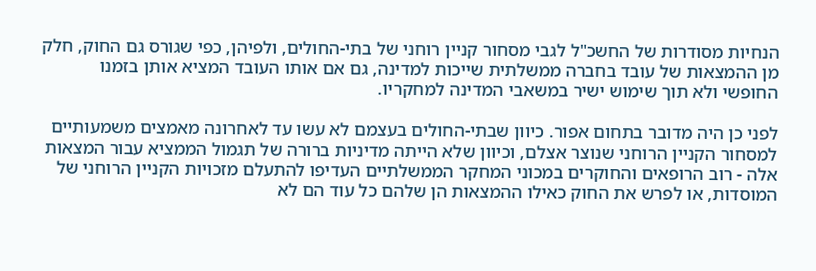הנחיות מסודרות של החשכ"ל לגבי מסחור קניין רוחני של בתי-החולים, ולפיהן, כפי שגורס גם החוק, חלק מן ההמצאות של עובד בחברה ממשלתית שייכות למדינה, גם אם אותו העובד המציא אותן בזמנו החופשי ולא תוך שימוש ישיר במשאבי המדינה למחקריו.

לפני כן היה מדובר בתחום אפור. כיוון שבתי-החולים בעצמם לא עשו עד לאחרונה מאמצים משמעותיים למסחור הקניין הרוחני שנוצר אצלם, וכיוון שלא הייתה מדיניות ברורה של תגמול הממציא עבור המצאות אלה - רוב הרופאים והחוקרים במכוני המחקר הממשלתיים העדיפו להתעלם מזכויות הקניין הרוחני של המוסדות, או לפרש את החוק כאילו ההמצאות הן שלהם כל עוד הם לא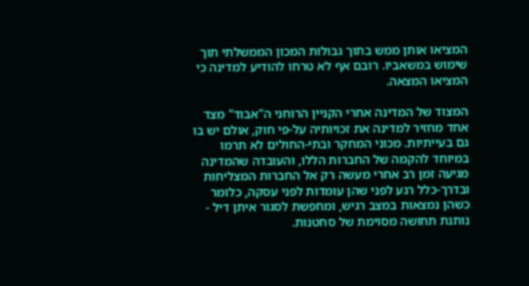המציאו אותן ממש בתוך גבולות המכון הממשלתי תוך שימוש במשאביו. רובם אף לא טרחו להודיע למדינה כי המציאו המצאה.

המצוד של המדינה אחרי הקניין הרוחני ה"אבוד" מצד אחד מחזיר למדינה את זכויותיה על-פי חוק, אולם יש בו גם בעייתיות. מכוני המחקר ובתי-החולים לא תרמו במיוחד להקמה של החברות הללו, והעובדה שהמדינה מגיעה זמן רב אחרי מעשה רק אל החברות המצליחות ובדרך-כלל רגע לפני שהן עומדות לפני עסקה, כלומר כשהן נמצאות במצב רגיש, ומחפשת לסגור איתן דיל - נותנת תחושה מסוימת של סחטנות.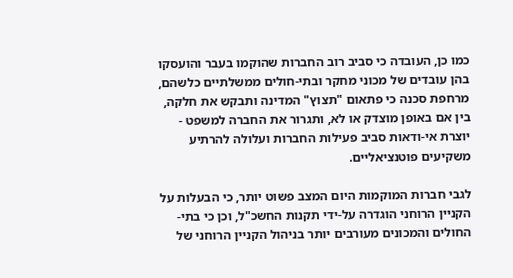כמו כן, העובדה כי סביב רוב החברות שהוקמו בעבר והועסקו בהן עובדים של מכוני מחקר ובתי-חולים ממשלתיים כלשהם, מרחפת סכנה כי פתאום "תצוץ" המדינה ותבקש את חלקה, בין אם באופן מוצדק או לא, ותגרור את החברה למשפט - יוצרת אי-ודאות סביב פעילות החברות ועלולה להרתיע משקיעים פוטנציאליים.

לגבי חברות המוקמות היום המצב פשוט יותר, כי הבעלות על הקניין הרוחני הוגדרה על-ידי תקנות החשכ"ל, וכן כי בתי-החולים והמכונים מעורבים יותר בניהול הקניין הרוחני של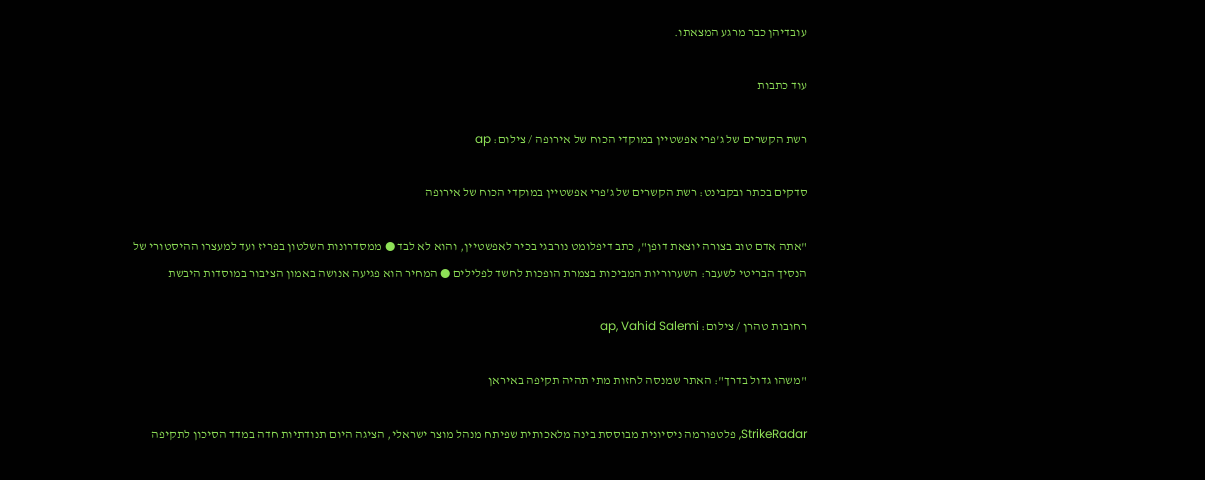עובדיהן כבר מרגע המצאתו.

עוד כתבות

רשת הקשרים של ג'פרי אפשטיין במוקדי הכוח של אירופה / צילום: ap

סדקים בכתר ובקבינט: רשת הקשרים של ג'פרי אפשטיין במוקדי הכוח של אירופה

"אתה אדם טוב בצורה יוצאת דופן", כתב דיפלומט נורבגי בכיר לאפשטיין, והוא לא לבד ● ממסדרונות השלטון בפריז ועד למעצרו ההיסטורי של הנסיך הבריטי לשעבר: השערוריות המביכות בצמרת הופכות לחשד לפלילים ● המחיר הוא פגיעה אנושה באמון הציבור במוסדות היבשת

רחובות טהרן / צילום: ap, Vahid Salemi

"משהו גדול בדרך": האתר שמנסה לחזות מתי תהיה תקיפה באיראן

StrikeRadar, פלטפורמה ניסיונית מבוססת בינה מלאכותית שפיתח מנהל מוצר ישראלי, הציגה היום תנודתיות חדה במדד הסיכון לתקיפה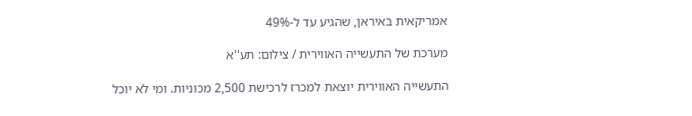אמריקאית באיראן, שהגיע עד ל-49%

מערכת של התעשייה האווירית / צילום: תע''א

התעשייה האווירית יוצאת למכרז לרכישת 2,500 מכוניות. ומי לא יוכל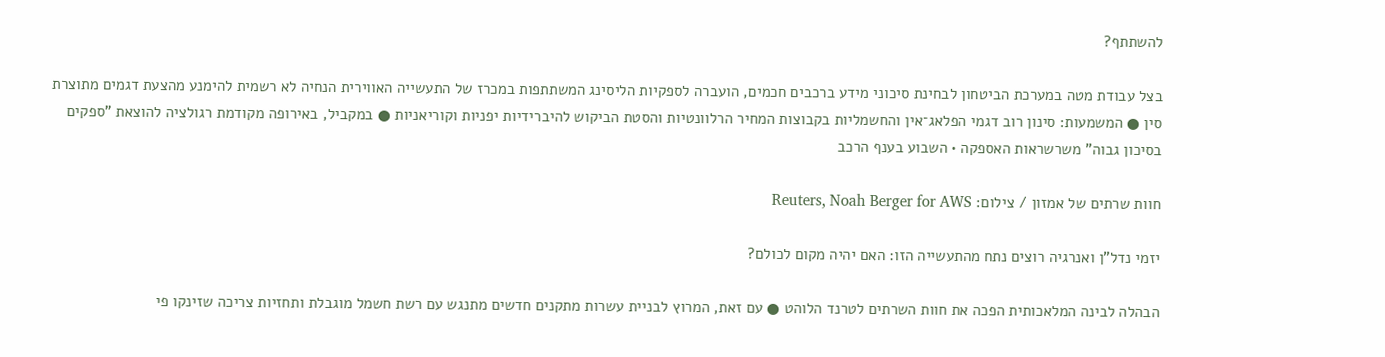להשתתף?

בצל עבודת מטה במערכת הביטחון לבחינת סיכוני מידע ברכבים חכמים, הועברה לספקיות הליסינג המשתתפות במכרז של התעשייה האווירית הנחיה לא רשמית להימנע מהצעת דגמים מתוצרת סין ● המשמעות: סינון רוב דגמי הפלאג־אין והחשמליות בקבוצות המחיר הרלוונטיות והסטת הביקוש להיברידיות יפניות וקוריאניות ● במקביל, באירופה מקודמת רגולציה להוצאת "ספקים בסיכון גבוה" משרשראות האספקה • השבוע בענף הרכב

חוות שרתים של אמזון / צילום: Reuters, Noah Berger for AWS

יזמי נדל"ן ואנרגיה רוצים נתח מהתעשייה הזו: האם יהיה מקום לכולם?

הבהלה לבינה המלאכותית הפכה את חוות השרתים לטרנד הלוהט ● עם זאת, המרוץ לבניית עשרות מתקנים חדשים מתנגש עם רשת חשמל מוגבלת ותחזיות צריכה שזינקו פי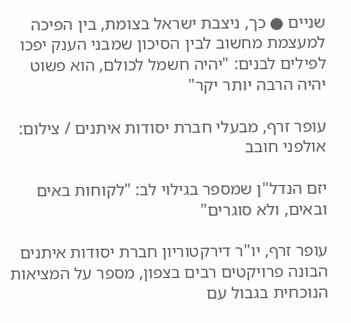שניים ● כך, ניצבת ישראל בצומת, בין הפיכה למעצמת מחשוב לבין הסיכון שמבני הענק יפכו לפילים לבנים: "יהיה חשמל לכולם, הוא פשוט יהיה הרבה יותר יקר"

עופר זרף, מבעלי חברת יסודות איתנים / צילום: אולפני חובב

יזם הנדל"ן שמספר בגילוי לב: "לקוחות באים ובאים, ולא סוגרים"

עופר זרף, יו"ר דירקטוריון חברת יסודות איתנים הבונה פרויקטים רבים בצפון, מספר על המציאות הנוכחית בגבול עם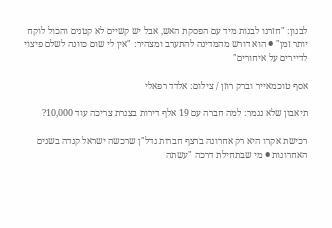לבנון: "חזרנו לבנות מיד עם הפסקת האש, אבל יש קשיים לא קטנים והכול לוקח יותר זמן" ● הוא דורש מהמדינה להתערב ומצהיר: "אין לי שום כוונה לשלם פיצוי לדיירים על איחורים"

אסף טוכמאייר וברק רוזן / צילום: אלדד רפאלי

תיאבון שלא נגמר: למה חברה עם 19 אלף דירות בצנרת צריכה עוד 10,000?

רכישת אקרו היא רק אחרונה ברצף חברות נדל"ן שרכשה ישראל קנדה בשנים האחרונות ● מי שבתחילת דרכה "עשתה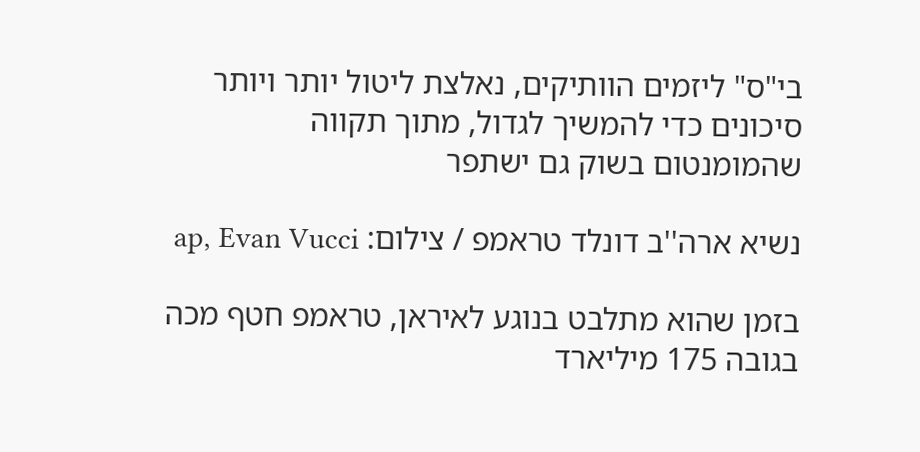בי"ס" ליזמים הוותיקים, נאלצת ליטול יותר ויותר סיכונים כדי להמשיך לגדול, מתוך תקווה שהמומנטום בשוק גם ישתפר

נשיא ארה''ב דונלד טראמפ / צילום: ap, Evan Vucci

בזמן שהוא מתלבט בנוגע לאיראן, טראמפ חטף מכה בגובה 175 מיליארד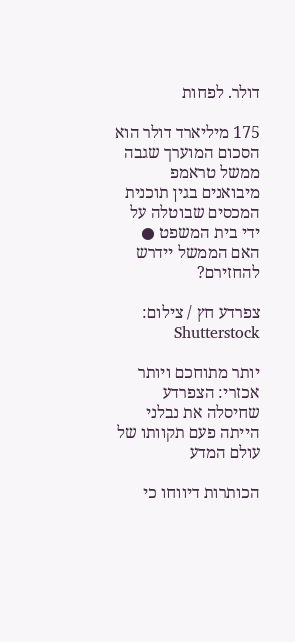דולר. לפחות

175 מיליארד דולר הוא הסכום המוערך שגבה ממשל טראמפ מיבואנים בגין תוכנית המכסים שבוטלה על ידי בית המשפט ● האם הממשל יידרש להחזירם?

צפרדע חץ / צילום: Shutterstock

יותר מתוחכם ויותר אכזרי: הצפרדע שחיסלה את נבלני הייתה פעם תקוותו של עולם המדע

הכותרות דיווחו כי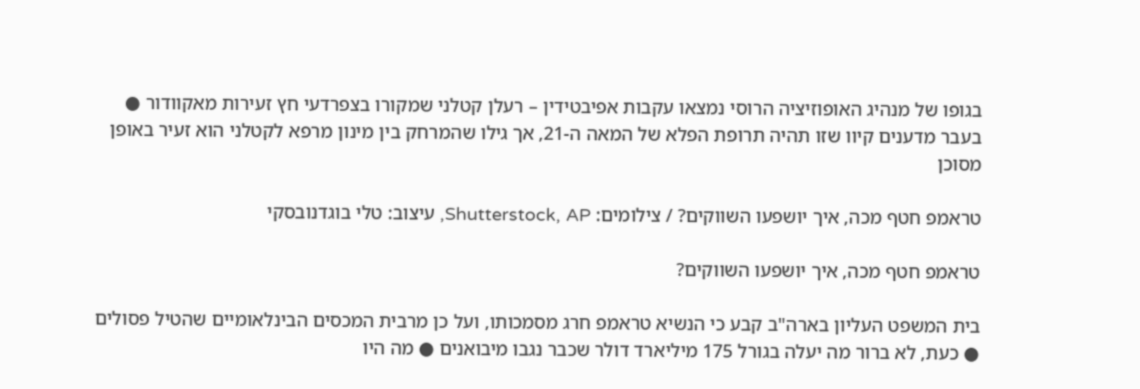בגופו של מנהיג האופוזיציה הרוסי נמצאו עקבות אפיבטידין – רעלן קטלני שמקורו בצפרדעי חץ זעירות מאקוודור ● בעבר מדענים קיוו שזו תהיה תרופת הפלא של המאה ה-21, אך גילו שהמרחק בין מינון מרפא לקטלני הוא זעיר באופן מסוכן

טראמפ חטף מכה, איך יושפעו השווקים? / צילומים: Shutterstock, AP, עיצוב: טלי בוגדנובסקי

טראמפ חטף מכה, איך יושפעו השווקים?

בית המשפט העליון בארה"ב קבע כי הנשיא טראמפ חרג מסמכותו, ועל כן מרבית המכסים הבינלאומיים שהטיל פסולים ● כעת, לא ברור מה יעלה בגורל 175 מיליארד דולר שכבר נגבו מיבואנים ● מה היו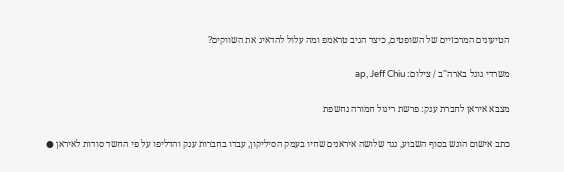הטיעונים המרכזיים של השופטים, כיצד הגיב טראמפ ומה עלול להדאיג את השווקים?

משרדי גוגל בארה''ב / צילום: ap, Jeff Chiu

מצבא איראן לחברת ענק: פרשת ריגול חמורה נחשפת

כתב אישום הוגש בסוף השבוע, נגד שלושה איראנים שחיו בעמק הסיליקון, עבדו בחברות ענק והדליפו על פי החשד סודות לאיראן ●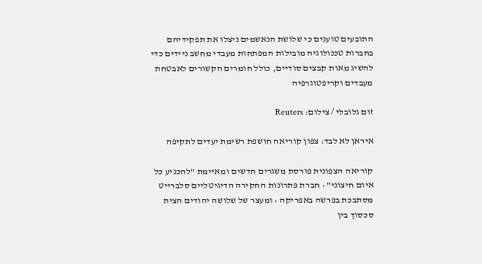התובעים טוענים כי שלושת הנאשמים ניצלו את תפקידיהם בחברות טכנולוגיה מובילות המפתחות מעבדי מחשב ניידים כדי להשיג מאות קבצים סודיים, כולל חומרים הקשורים לאבטחת מעבדים וקריפטוגרפיה

זום גלובלי / צילום: Reuters

איראן לא לבד: צפון קוריאה חושפת רשימת יעדים לתקיפה

קוריאה הצפונית פורסת משגרים חדשים ומאיימת "להכניע כל איום חיצוני" • חברת פתרונות החקירה הדיגיטליים סלברייט מסתבכת בפרשה באפריקה • ומעצר של שלושה יהודים הצית סכסוך בין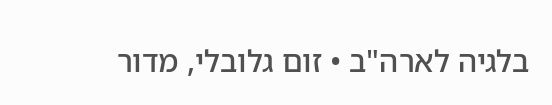בלגיה לארה"ב • זום גלובלי, מדור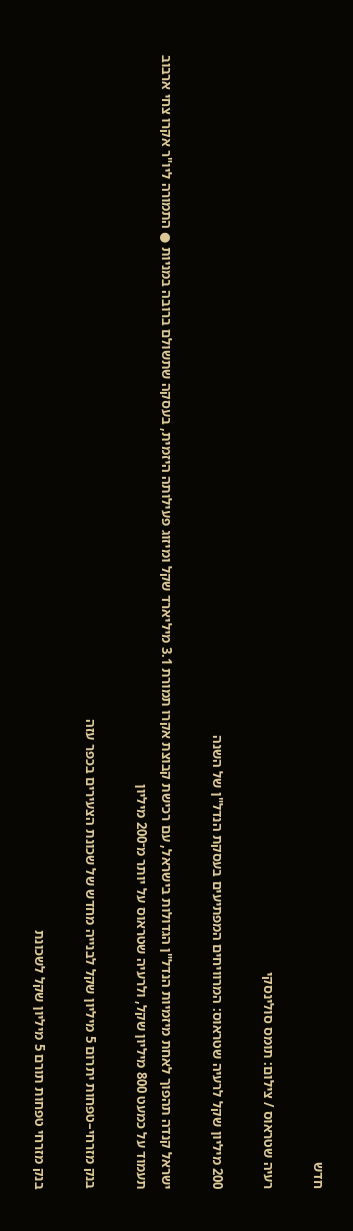חדש

רעיה שטראוס / צילום: תומס סולינסקי

200 מיליון שקל לרעיה שטראוס: המרוויחים המפתיעים בעסקת הנדל"ן של השנה

ישראל קנדה תהפוך לאחת מיזמיות הנדל"ן הגדולות בישראל, עם רכישת קבוצת אקרו תמורת 3.1 מיליארד שקל ומיזוג פעילותה היזמית, בעסקה שתשולם ברובה במניות ● התמורה ליו"ר אקרו צחי ארבוב תעמוד על כמעט 800 מיליון שקל, ולרעיה שטראוס על יותר מ־200 מיליון

בנק מזרחי–טפחות יתרום 5 מיליון שקל לבנייה מחדש של שכונת הצעירים בכפר עזה

בנק מזרחי טפחות תורם 5 מיליון שקל לשכונת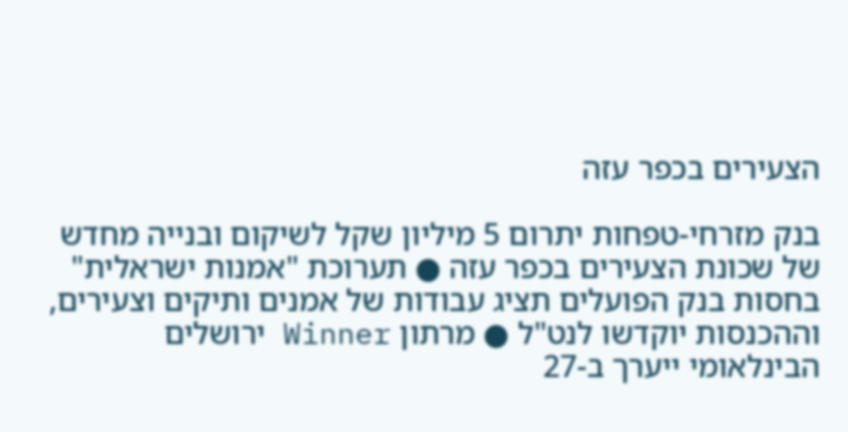הצעירים בכפר עזה

בנק מזרחי-טפחות יתרום 5 מיליון שקל לשיקום ובנייה מחדש של שכונת הצעירים בכפר עזה ● תערוכת "אמנות ישראלית" בחסות בנק הפועלים תציג עבודות של אמנים ותיקים וצעירים, וההכנסות יוקדשו לנט"ל ● מרתון Winner ירושלים הבינלאומי ייערך ב-27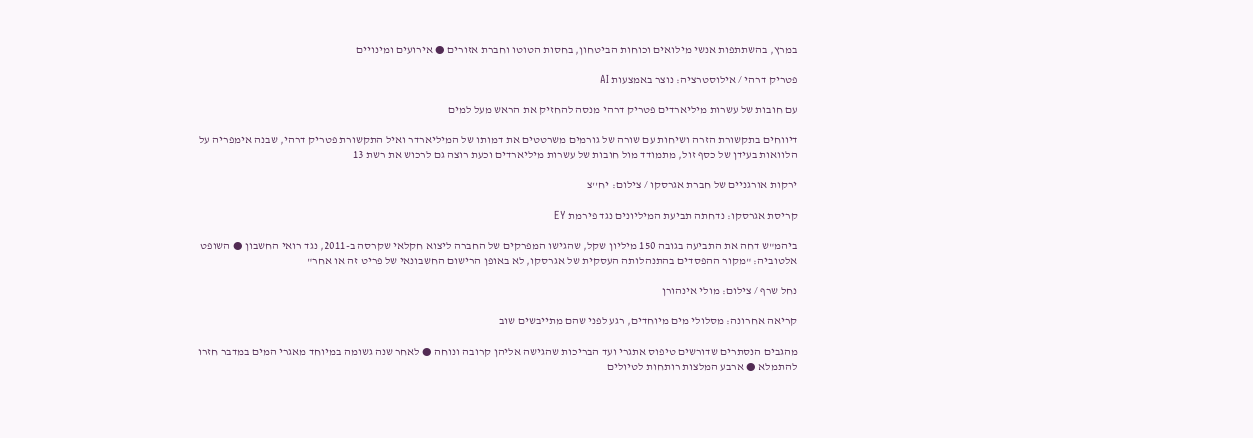במרץ, בהשתתפות אנשי מילואים וכוחות הביטחון, בחסות הטוטו וחברת אזורים ● אירועים ומינויים

פטריק דרהי / אילוסטרציה: נוצר באמצעות AI

עם חובות של עשרות מיליארדים פטריק דרהי מנסה להחזיק את הראש מעל למים

דיווחים בתקשורת הזרה ושיחות עם שורה של גורמים משרטטים את דמותו של המיליארדר ואיל התקשורת פטריק דרהי, שבנה אימפריה על הלוואות בעידן של כסף זול, מתמודד מול חובות של עשרות מיליארדים וכעת רוצה גם לרכוש את רשת 13

ירקות אורגניים של חברת אגרסקו / צילום: יח''צ

קריסת אגרסקו: נדחתה תביעת המיליונים נגד פירמת EY

ביהמ"ש דחה את התביעה בגובה 150 מיליון שקל, שהגישו המפרקים של החברה ליצוא חקלאי שקרסה ב-2011, נגד רואי החשבון ● השופט אלטוביה: "מקור ההפסדים בהתנהלותה העסקית של אגרסקו, לא באופן הרישום החשבונאי של פריט זה או אחר"

נחל שרף / צילום: מולי אינהורן

קריאה אחרונה: מסלולי מים מיוחדים, רגע לפני שהם מתייבשים שוב

מהגבים הנסתרים שדורשים טיפוס אתגרי ועד הבריכות שהגישה אליהן קרובה ונוחה ● לאחר שנה גשומה במיוחד מאגרי המים במדבר חזרו להתמלא ● ארבע המלצות רותחות לטיולים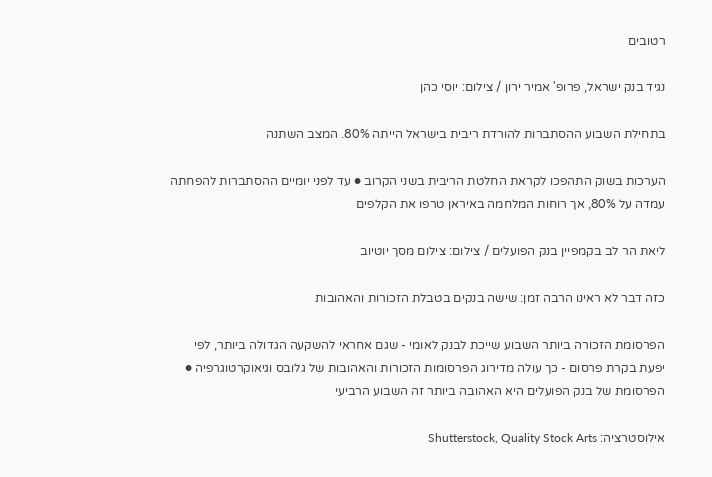רטובים

נגיד בנק ישראל, פרופ' אמיר ירון / צילום: יוסי כהן

בתחילת השבוע ההסתברות להורדת ריבית בישראל הייתה 80%. המצב השתנה

הערכות בשוק התהפכו לקראת החלטת הריבית בשני הקרוב ● עד לפני יומיים ההסתברות להפחתה עמדה על 80%, אך רוחות המלחמה באיראן טרפו את הקלפים

ליאת הר לב בקמפיין בנק הפועלים / צילום: צילום מסך יוטיוב

כזה דבר לא ראינו הרבה זמן: שישה בנקים בטבלת הזכורות והאהובות

הפרסומת הזכורה ביותר השבוע שייכת לבנק לאומי - שגם אחראי להשקעה הגדולה ביותר, לפי יפעת בקרת פרסום - כך עולה מדירוג הפרסומות הזכורות והאהובות של גלובס וגיאוקרטוגרפיה ● הפרסומת של בנק הפועלים היא האהובה ביותר זה השבוע הרביעי

אילוסטרציה: Shutterstock, Quality Stock Arts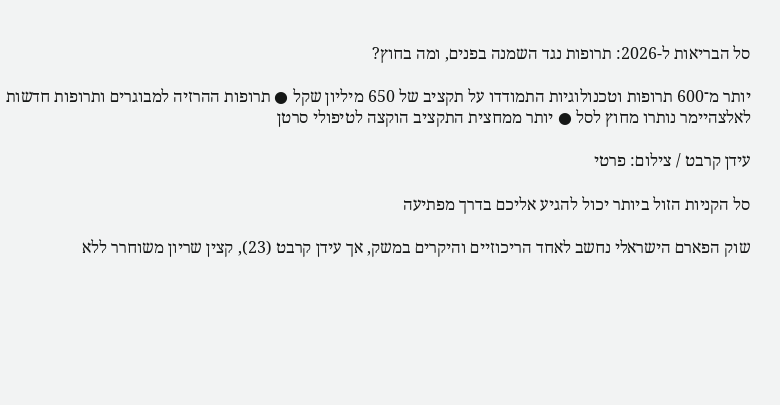סל הבריאות ל-2026: תרופות נגד השמנה בפנים, ומה בחוץ?

יותר מ־600 תרופות וטכנולוגיות התמודדו על תקציב של 650 מיליון שקל ● תרופות ההרזיה למבוגרים ותרופות חדשות לאלצהיימר נותרו מחוץ לסל ● יותר ממחצית התקציב הוקצה לטיפולי סרטן

עידן קרבט / צילום: פרטי

סל הקניות הזול ביותר יכול להגיע אליכם בדרך מפתיעה

שוק הפארם הישראלי נחשב לאחד הריכוזיים והיקרים במשק, אך עידן קרבט (23), קצין שריון משוחרר ללא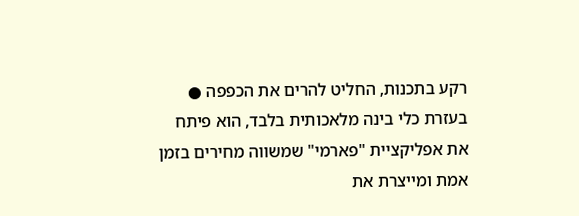רקע בתכנות, החליט להרים את הכפפה ● בעזרת כלי בינה מלאכותית בלבד, הוא פיתח את אפליקציית "פארמי" שמשווה מחירים בזמן אמת ומייצרת את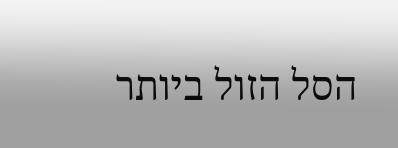הסל הזול ביותר